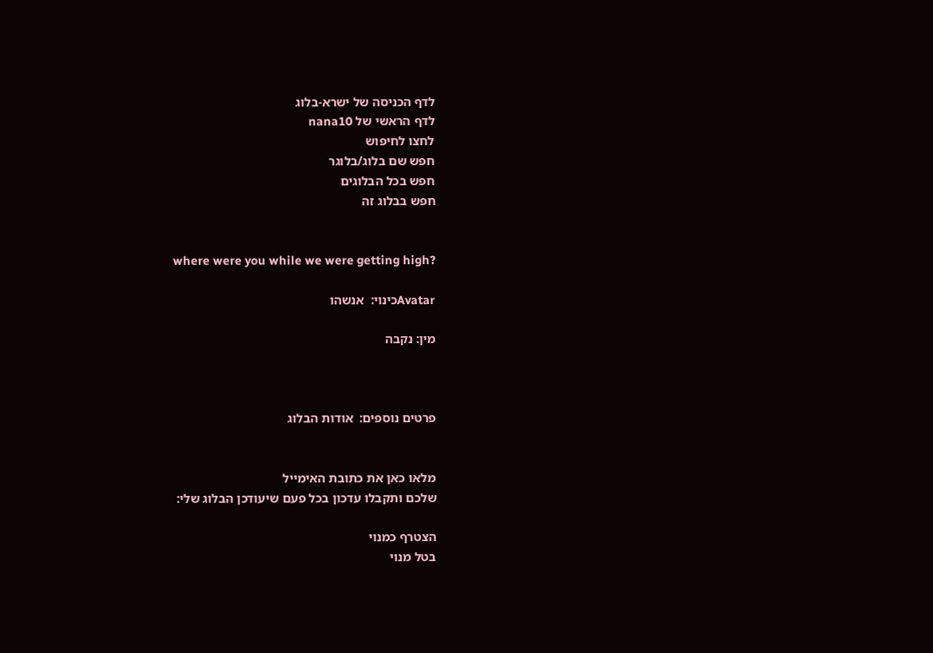לדף הכניסה של ישרא-בלוג
לדף הראשי של nana10
לחצו לחיפוש
חפש שם בלוג/בלוגר
חפש בכל הבלוגים
חפש בבלוג זה


where were you while we were getting high?

Avatarכינוי:  אנשהו

מין: נקבה



פרטים נוספים:  אודות הבלוג


מלאו כאן את כתובת האימייל
שלכם ותקבלו עדכון בכל פעם שיעודכן הבלוג שלי:

הצטרף כמנוי
בטל מנוי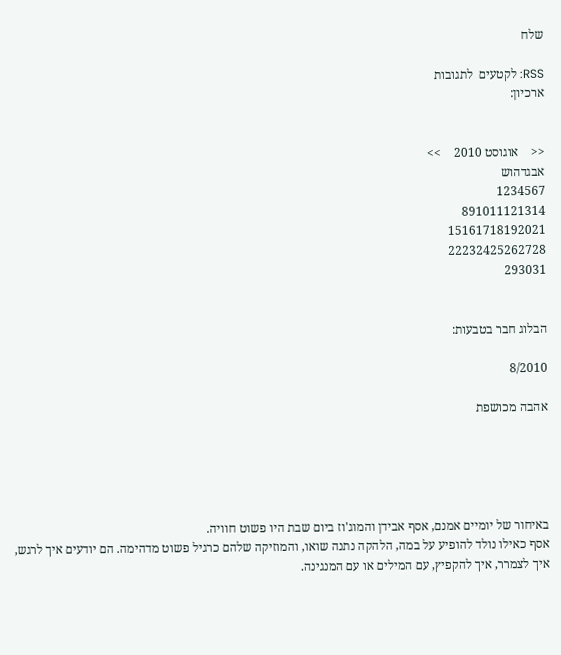שלח

RSS: לקטעים  לתגובות
ארכיון:


<<    אוגוסט 2010    >>
אבגדהוש
1234567
891011121314
15161718192021
22232425262728
293031


הבלוג חבר בטבעות:

8/2010

אהבה מכושפת





באיחור של יומיים אמנם, אסף אבידן והמוג'וז ביום שבת היו פשוט חוויה.
אסף כאילו נולד להופיע על במה, הלהקה נתנה שואו, והמוזיקה שלהם כרגיל פשוט מדהימה. הם יודעים איך לרגש, איך לצמרר, איך להקפיץ, עם המילים או עם המנגינה.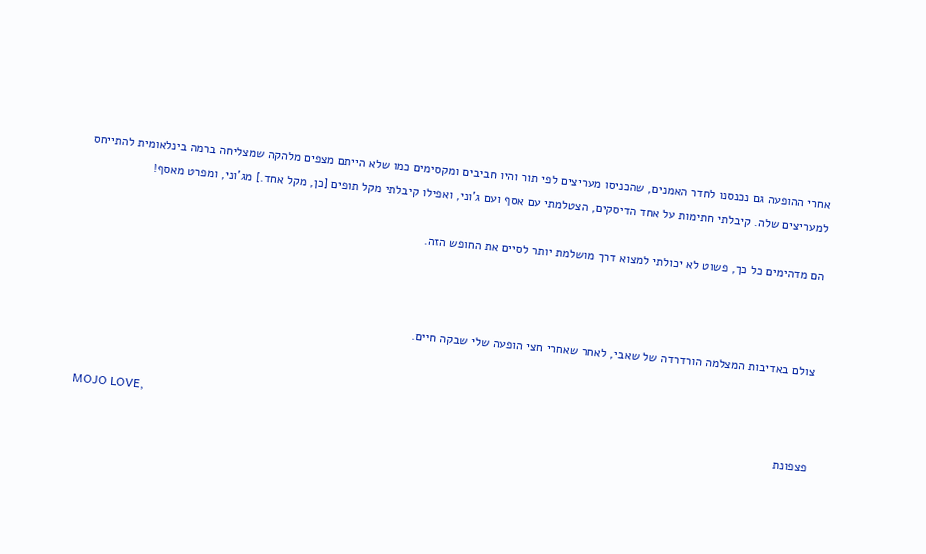אחרי ההופעה גם נכנסנו לחדר האמנים, שהכניסו מעריצים לפי תור והיו חביבים ומקסימים כמו שלא הייתם מצפים מלהקה שמצליחה ברמה בינלאומית להתייחס למעריצים שלה. קיבלתי חתימות על אחד הדיסקים, הצטלמתי עם אסף ועם ג'וני, ואפילו קיבלתי מקל תופים [כן, מקל אחד.] מג'וני, ומפרט מאסף!

הם מדהימים כל כך, פשוט לא יכולתי למצוא דרך מושלמת יותר לסיים את החופש הזה.



צולם באדיבות המצלמה הורדרדה של שאבי, לאחר שאחרי חצי הופעה שלי שבקה חיים.


MOJO LOVE,
פצפונת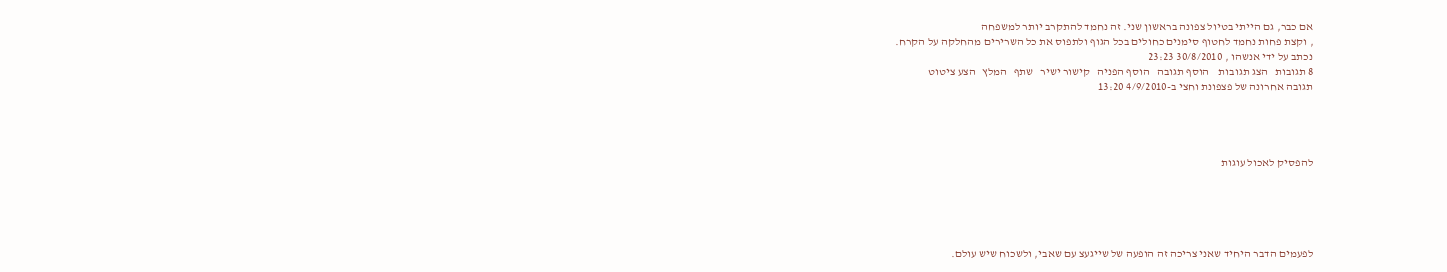אם כבר, גם הייתי בטיול צפונה בראשון שני. זה נחמד להתקרב יותר למשפחה
, וקצת פחות נחמד לחטוף סימנים כחולים בכל הגוף ולתפוס את כל השרירים מהחלקה על הקרח.
נכתב על ידי אנשהו , 30/8/2010 23:23
8 תגובות   הצג תגובות    הוסף תגובה   הוסף הפניה   קישור ישיר   שתף   המלץ   הצע ציטוט
תגובה אחרונה של פצפונת וחצי ב-4/9/2010 13:20




להפסיק לאכול עוגות





לפעמים הדבר היחיד שאני צריכה זה הופעה של שייגעצ עם שאבי, ולשכוח שיש עולם.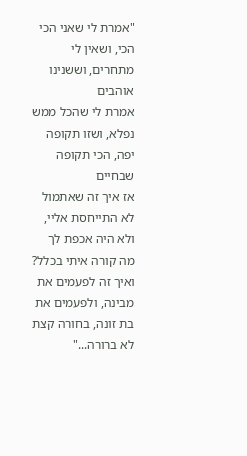"אמרת לי שאני הכי הכי, ושאין לי מתחרים, וששנינו אוהבים
אמרת לי שהכל ממש נפלא, ושזו תקופה יפה, הכי תקופה שבחיים
אז איך זה שאתמול לא התייחסת אליי, ולא היה אכפת לך מה קורה איתי בכלל?
ואיך זה לפעמים את מבינה, ולפעמים את בת זונה, בחורה קצת לא ברורה..."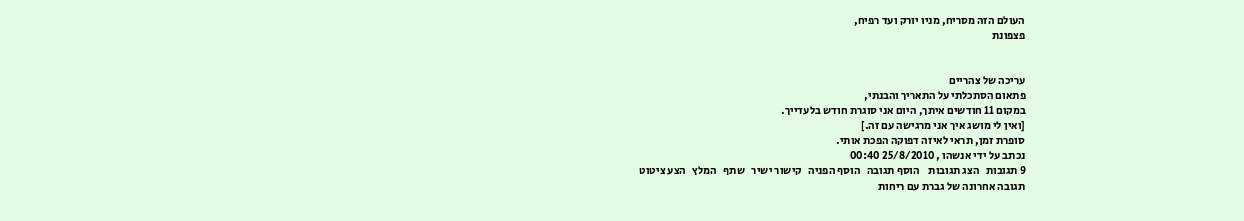העולם הזה מסריח, מניו יורק ועד רפיח,
פצפונת


עריכה של צהריים
פתאום הסתכלתי על התאריך והבנתי,
במקום 11 חודשים איתך, היום אני סוגרת חודש בלעדייך.
[ואין לי מושג איך אני מרגישה עם זה.]
סופרת זמן, תראי לאיזה דפוקה הפכת אותי.
נכתב על ידי אנשהו , 25/8/2010 00:40
9 תגובות   הצג תגובות    הוסף תגובה   הוסף הפניה   קישור ישיר   שתף   המלץ   הצע ציטוט
תגובה אחרונה של גברת עם ריחות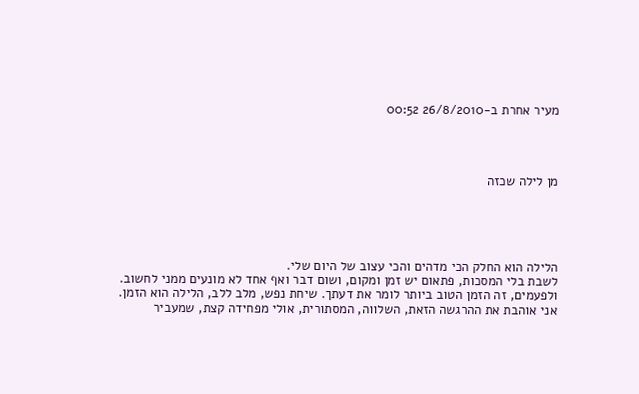מעיר אחרת ב-26/8/2010 00:52




מן לילה שכזה





הלילה הוא החלק הכי מדהים והכי עצוב של היום שלי.
לשבת בלי המסכות, פתאום יש זמן ומקום, ושום דבר ואף אחד לא מונעים ממני לחשוב.
ולפעמים, זה הזמן הטוב ביותר לומר את דעתך. שיחת נפש, מלב ללב, הלילה הוא הזמן.
אני אוהבת את ההרגשה הזאת, השלווה, המסתורית, אולי מפחידה קצת, שמעביר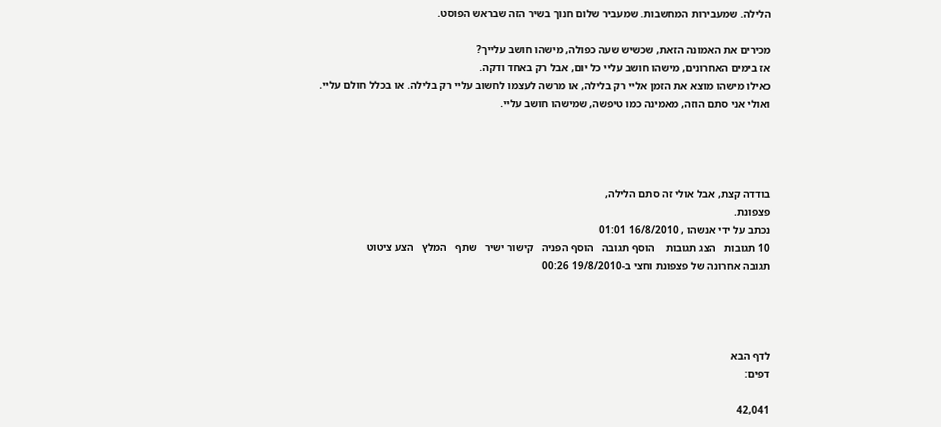הלילה. שמעבירות המחשבות. שמעביר שלום חנוך בשיר הזה שבראש הפוסט.

מכירים את האמונה הזאת, שכשיש שעה כפולה, מישהו חושב עלייך?
אז בימים האחרונים, מישהו חושב עליי כל יום, אבל רק באחד ודקה.
כאילו מישהו מוצא את הזמן אליי רק בלילה, או מרשה לעצמו לחשוב עליי רק בלילה. או בכלל חולם עליי.
ואולי אני סתם הוזה, מאמינה כמו טיפשה, שמישהו חושב עליי.




בודדה קצת, אבל אולי זה סתם הלילה,
פצפונת.
נכתב על ידי אנשהו , 16/8/2010 01:01
10 תגובות   הצג תגובות    הוסף תגובה   הוסף הפניה   קישור ישיר   שתף   המלץ   הצע ציטוט
תגובה אחרונה של פצפונת וחצי ב-19/8/2010 00:26




לדף הבא
דפים:

42,041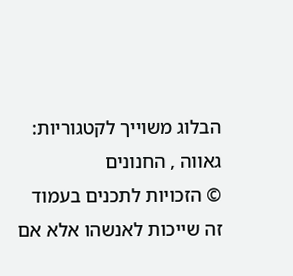הבלוג משוייך לקטגוריות: גאווה , החנונים
© הזכויות לתכנים בעמוד זה שייכות לאנשהו אלא אם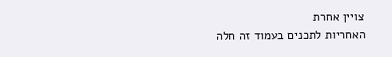צויין אחרת
האחריות לתכנים בעמוד זה חלה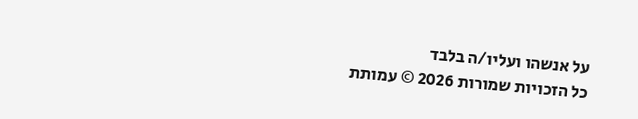על אנשהו ועליו/ה בלבד
כל הזכויות שמורות 2026 © עמותת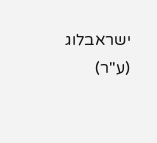ישראבלוג (ע"ר)